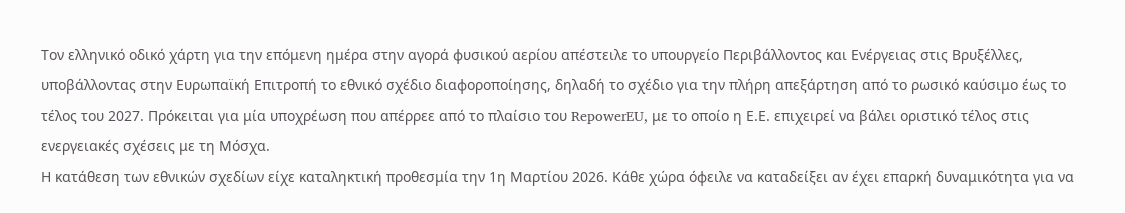Τον ελληνικό οδικό χάρτη για την επόμενη ημέρα στην αγορά φυσικού αερίου απέστειλε το υπουργείο Περιβάλλοντος και Ενέργειας στις Βρυξέλλες, υποβάλλοντας στην Ευρωπαϊκή Επιτροπή το εθνικό σχέδιο διαφοροποίησης, δηλαδή το σχέδιο για την πλήρη απεξάρτηση από το ρωσικό καύσιμο έως το τέλος του 2027. Πρόκειται για μία υποχρέωση που απέρρεε από το πλαίσιο του RepowerEU, με το οποίο η Ε.Ε. επιχειρεί να βάλει οριστικό τέλος στις ενεργειακές σχέσεις με τη Μόσχα.
Η κατάθεση των εθνικών σχεδίων είχε καταληκτική προθεσμία την 1η Μαρτίου 2026. Κάθε χώρα όφειλε να καταδείξει αν έχει επαρκή δυναμικότητα για να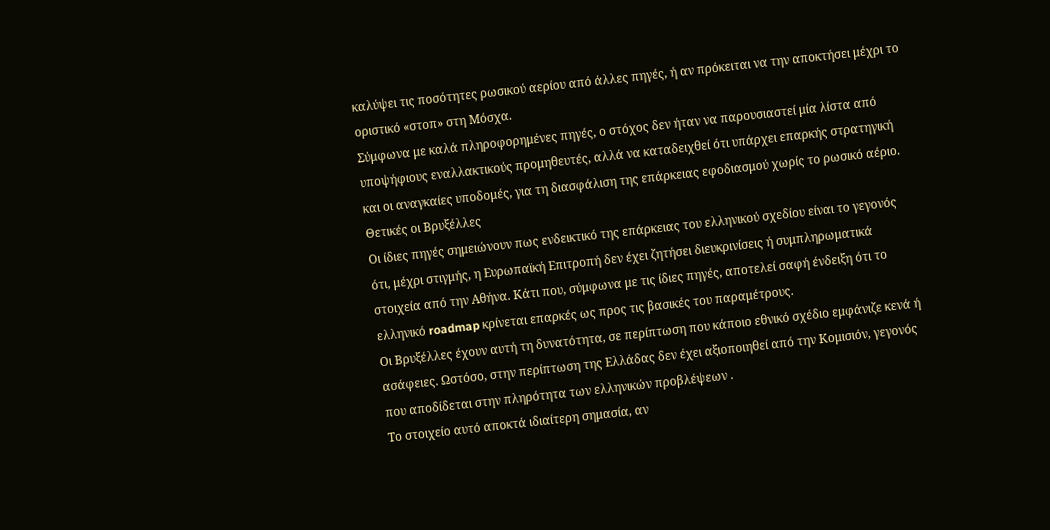καλύψει τις ποσότητες ρωσικού αερίου από άλλες πηγές, ή αν πρόκειται να την αποκτήσει μέχρι το οριστικό «στοπ» στη Μόσχα.
Σύμφωνα με καλά πληροφορημένες πηγές, ο στόχος δεν ήταν να παρουσιαστεί μία λίστα από υποψήφιους εναλλακτικούς προμηθευτές, αλλά να καταδειχθεί ότι υπάρχει επαρκής στρατηγική και οι αναγκαίες υποδομές, για τη διασφάλιση της επάρκειας εφοδιασμού χωρίς το ρωσικό αέριο.
Θετικές οι Βρυξέλλες
Οι ίδιες πηγές σημειώνουν πως ενδεικτικό της επάρκειας του ελληνικού σχεδίου είναι το γεγονός ότι, μέχρι στιγμής, η Ευρωπαϊκή Επιτροπή δεν έχει ζητήσει διευκρινίσεις ή συμπληρωματικά στοιχεία από την Αθήνα. Κάτι που, σύμφωνα με τις ίδιες πηγές, αποτελεί σαφή ένδειξη ότι το ελληνικό roadmap κρίνεται επαρκές ως προς τις βασικές του παραμέτρους.
Οι Βρυξέλλες έχουν αυτή τη δυνατότητα, σε περίπτωση που κάποιο εθνικό σχέδιο εμφάνιζε κενά ή ασάφειες. Ωστόσο, στην περίπτωση της Ελλάδας δεν έχει αξιοποιηθεί από την Κομισιόν, γεγονός που αποδίδεται στην πληρότητα των ελληνικών προβλέψεων .
Το στοιχείο αυτό αποκτά ιδιαίτερη σημασία, αν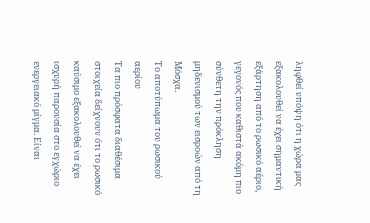ληφθεί υπόψη ότι η χώρα μας εξακολουθεί να έχει σημαντική εξάρτηση από το ρωσικό αέριο, γεγονός που καθιστά ακόμη πιο σύνθετη την πρόκληση μηδενισμού των εισροών από τη Μόσχα.
Το αποτύπωμα του ρωσικού αερίου
Τα πιο πρόσφατα διαθέσιμα στοιχεία δείχνουν ότι το ρωσικό καύσιμο εξακολουθεί να έχει ισχυρή παρουσία στο εγχώριο ενεργειακό μίγμα. Είναι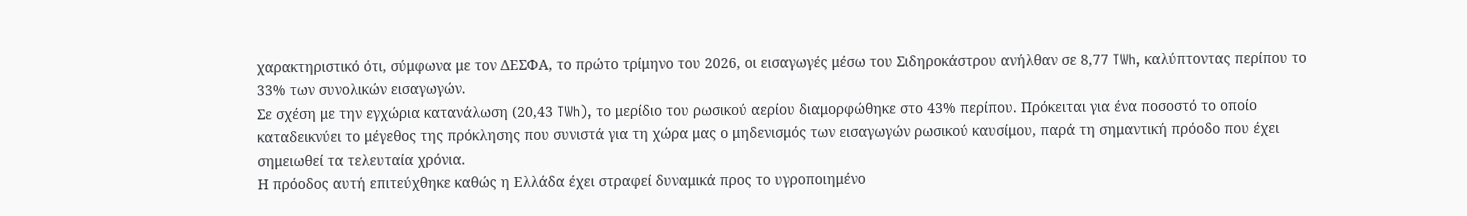χαρακτηριστικό ότι, σύμφωνα με τον ΔΕΣΦΑ, το πρώτο τρίμηνο του 2026, οι εισαγωγές μέσω του Σιδηροκάστρου ανήλθαν σε 8,77 TWh, καλύπτοντας περίπου το 33% των συνολικών εισαγωγών.
Σε σχέση με την εγχώρια κατανάλωση (20,43 TWh), το μερίδιο του ρωσικού αερίου διαμορφώθηκε στο 43% περίπου. Πρόκειται για ένα ποσοστό το οποίο καταδεικνύει το μέγεθος της πρόκλησης που συνιστά για τη χώρα μας ο μηδενισμός των εισαγωγών ρωσικού καυσίμου, παρά τη σημαντική πρόοδο που έχει σημειωθεί τα τελευταία χρόνια.
Η πρόοδος αυτή επιτεύχθηκε καθώς η Ελλάδα έχει στραφεί δυναμικά προς το υγροποιημένο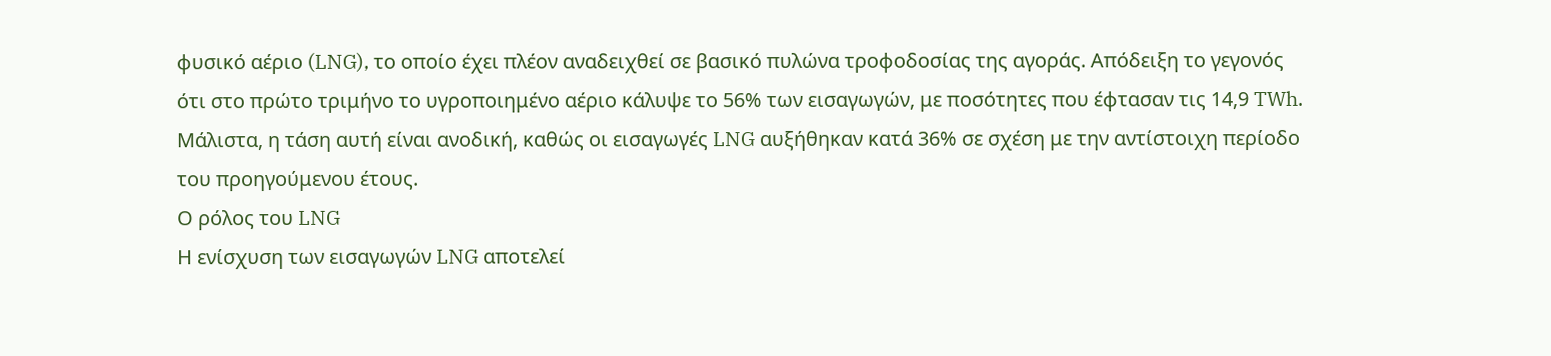φυσικό αέριο (LNG), το οποίο έχει πλέον αναδειχθεί σε βασικό πυλώνα τροφοδοσίας της αγοράς. Απόδειξη το γεγονός ότι στο πρώτο τριμήνο το υγροποιημένο αέριο κάλυψε το 56% των εισαγωγών, με ποσότητες που έφτασαν τις 14,9 TWh. Μάλιστα, η τάση αυτή είναι ανοδική, καθώς οι εισαγωγές LNG αυξήθηκαν κατά 36% σε σχέση με την αντίστοιχη περίοδο του προηγούμενου έτους.
Ο ρόλος του LNG
Η ενίσχυση των εισαγωγών LNG αποτελεί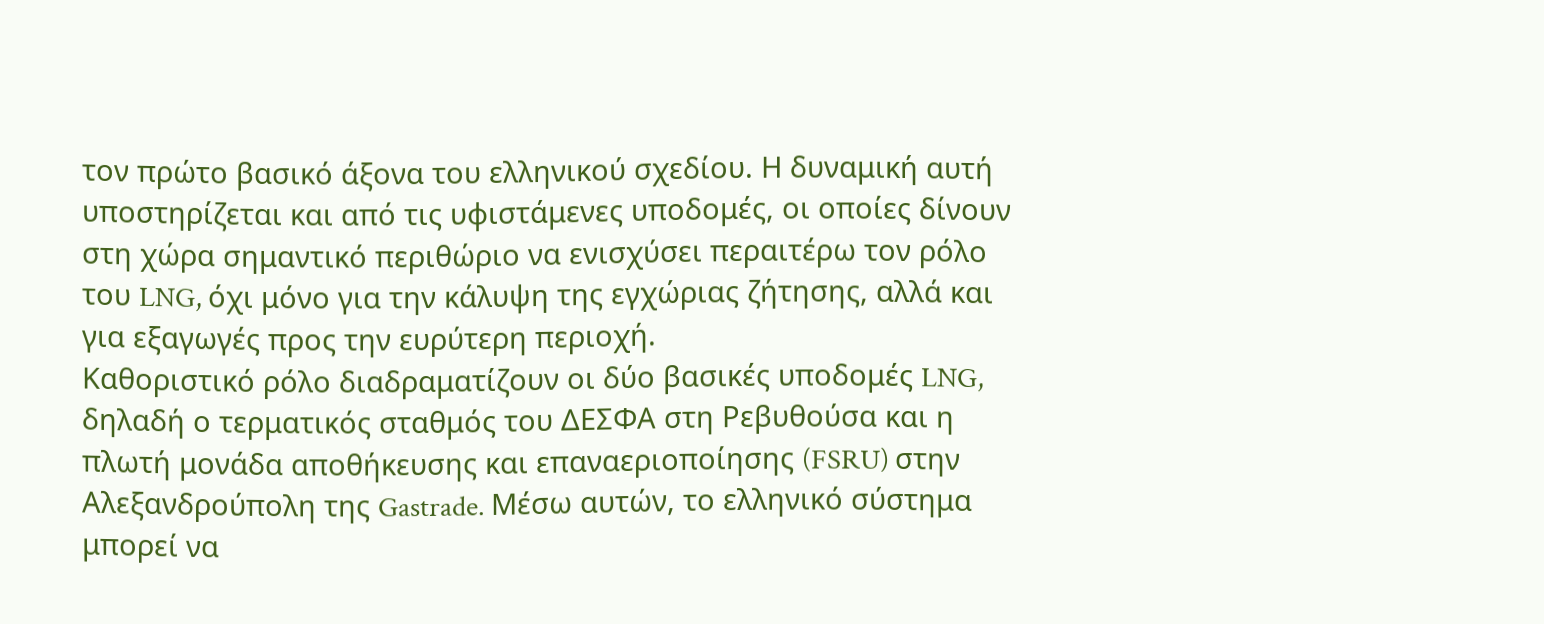τον πρώτο βασικό άξονα του ελληνικού σχεδίου. Η δυναμική αυτή υποστηρίζεται και από τις υφιστάμενες υποδομές, οι οποίες δίνουν στη χώρα σημαντικό περιθώριο να ενισχύσει περαιτέρω τον ρόλο του LNG, όχι μόνο για την κάλυψη της εγχώριας ζήτησης, αλλά και για εξαγωγές προς την ευρύτερη περιοχή.
Καθοριστικό ρόλο διαδραματίζουν οι δύο βασικές υποδομές LNG, δηλαδή ο τερματικός σταθμός του ΔΕΣΦΑ στη Ρεβυθούσα και η πλωτή μονάδα αποθήκευσης και επαναεριοποίησης (FSRU) στην Αλεξανδρούπολη της Gastrade. Μέσω αυτών, το ελληνικό σύστημα μπορεί να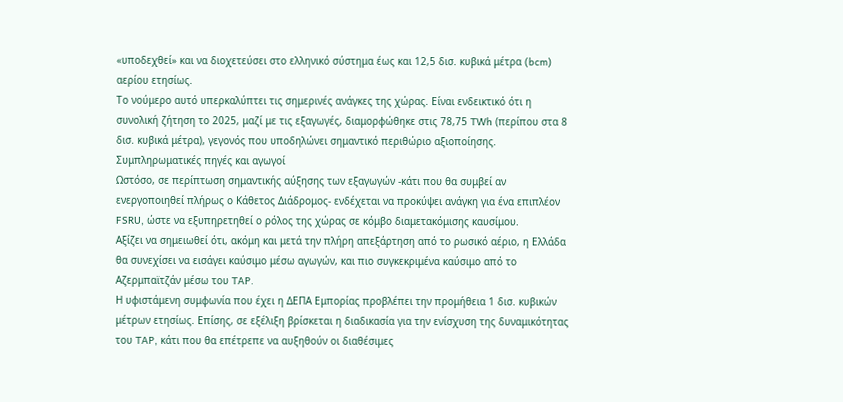«υποδεχθεί» και να διοχετεύσει στο ελληνικό σύστημα έως και 12,5 δισ. κυβικά μέτρα (bcm) αερίου ετησίως.
Το νούμερο αυτό υπερκαλύπτει τις σημερινές ανάγκες της χώρας. Είναι ενδεικτικό ότι η συνολική ζήτηση το 2025, μαζί με τις εξαγωγές, διαμορφώθηκε στις 78,75 TWh (περίπου στα 8 δισ. κυβικά μέτρα), γεγονός που υποδηλώνει σημαντικό περιθώριο αξιοποίησης.
Συμπληρωματικές πηγές και αγωγοί
Ωστόσο, σε περίπτωση σημαντικής αύξησης των εξαγωγών -κάτι που θα συμβεί αν ενεργοποιηθεί πλήρως ο Κάθετος Διάδρομος- ενδέχεται να προκύψει ανάγκη για ένα επιπλέον FSRU, ώστε να εξυπηρετηθεί ο ρόλος της χώρας σε κόμβο διαμετακόμισης καυσίμου.
Αξίζει να σημειωθεί ότι, ακόμη και μετά την πλήρη απεξάρτηση από το ρωσικό αέριο, η Ελλάδα θα συνεχίσει να εισάγει καύσιμο μέσω αγωγών, και πιο συγκεκριμένα καύσιμο από το Αζερμπαϊτζάν μέσω του TAP.
Η υφιστάμενη συμφωνία που έχει η ΔΕΠΑ Εμπορίας προβλέπει την προμήθεια 1 δισ. κυβικών μέτρων ετησίως. Επίσης, σε εξέλιξη βρίσκεται η διαδικασία για την ενίσχυση της δυναμικότητας του TAP, κάτι που θα επέτρεπε να αυξηθούν οι διαθέσιμες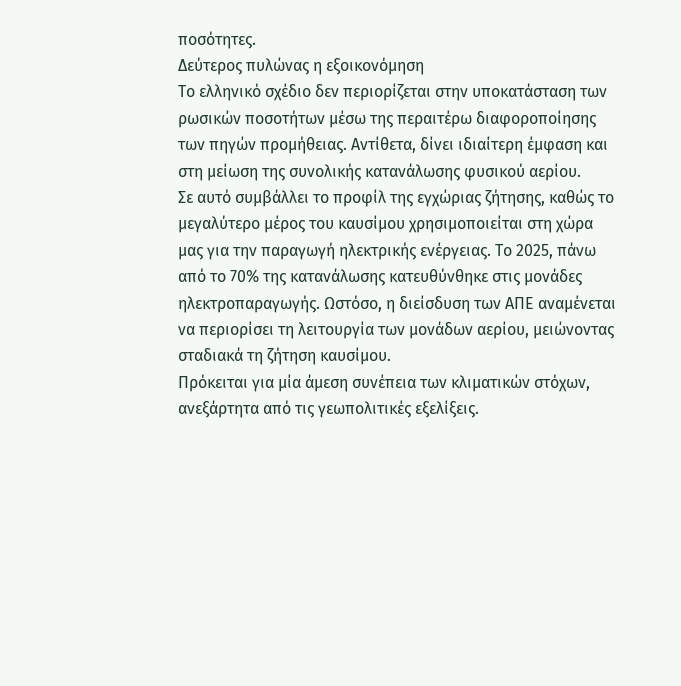ποσότητες.
Δεύτερος πυλώνας η εξοικονόμηση
Το ελληνικό σχέδιο δεν περιορίζεται στην υποκατάσταση των ρωσικών ποσοτήτων μέσω της περαιτέρω διαφοροποίησης των πηγών προμήθειας. Αντίθετα, δίνει ιδιαίτερη έμφαση και στη μείωση της συνολικής κατανάλωσης φυσικού αερίου.
Σε αυτό συμβάλλει το προφίλ της εγχώριας ζήτησης, καθώς το μεγαλύτερο μέρος του καυσίμου χρησιμοποιείται στη χώρα μας για την παραγωγή ηλεκτρικής ενέργειας. Το 2025, πάνω από το 70% της κατανάλωσης κατευθύνθηκε στις μονάδες ηλεκτροπαραγωγής. Ωστόσο, η διείσδυση των ΑΠΕ αναμένεται να περιορίσει τη λειτουργία των μονάδων αερίου, μειώνοντας σταδιακά τη ζήτηση καυσίμου.
Πρόκειται για μία άμεση συνέπεια των κλιματικών στόχων, ανεξάρτητα από τις γεωπολιτικές εξελίξεις.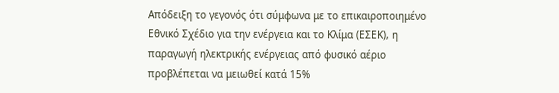Απόδειξη το γεγονός ότι σύμφωνα με το επικαιροποιημένο Εθνικό Σχέδιο για την ενέργεια και το Κλίμα (ΕΣΕΚ), η παραγωγή ηλεκτρικής ενέργειας από φυσικό αέριο προβλέπεται να μειωθεί κατά 15%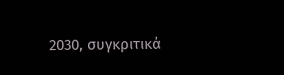2030, συγκριτικά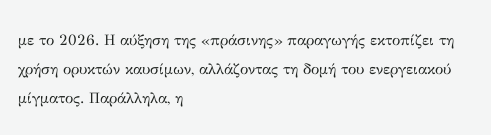με το 2026. Η αύξηση της «πράσινης» παραγωγής εκτοπίζει τη χρήση ορυκτών καυσίμων, αλλάζοντας τη δομή του ενεργειακού μίγματος. Παράλληλα, η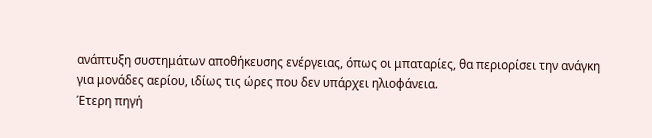ανάπτυξη συστημάτων αποθήκευσης ενέργειας, όπως οι μπαταρίες, θα περιορίσει την ανάγκη για μονάδες αερίου, ιδίως τις ώρες που δεν υπάρχει ηλιοφάνεια.
Έτερη πηγή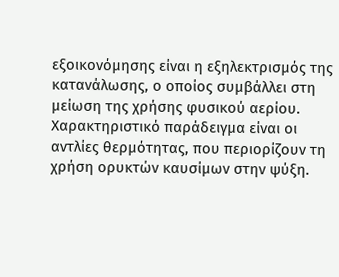εξοικονόμησης είναι η εξηλεκτρισμός της κατανάλωσης, ο οποίος συμβάλλει στη μείωση της χρήσης φυσικού αερίου. Χαρακτηριστικό παράδειγμα είναι οι αντλίες θερμότητας, που περιορίζουν τη χρήση ορυκτών καυσίμων στην ψύξη.